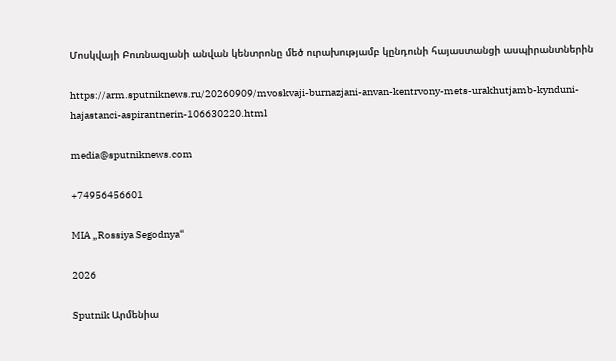Մոսկվայի Բուռնազյանի անվան կենտրոնը մեծ ուրախությամբ կընդունի հայաստանցի ասպիրանտներին

https://arm.sputniknews.ru/20260909/mvoskvaji-burnazjani-anvan-kentrvony-mets-urakhutjamb-kynduni-hajastanci-aspirantnerin-106630220.html

media@sputniknews.com

+74956456601

MIA „Rossiya Segodnya“

2026

Sputnik Արմենիա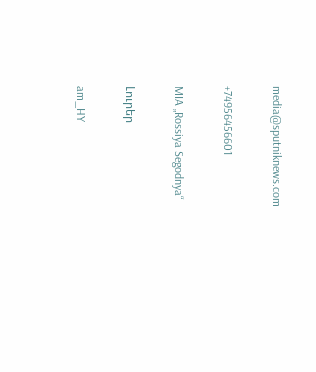media@sputniknews.com

+74956456601

MIA „Rossiya Segodnya“

Լուրեր

am_HY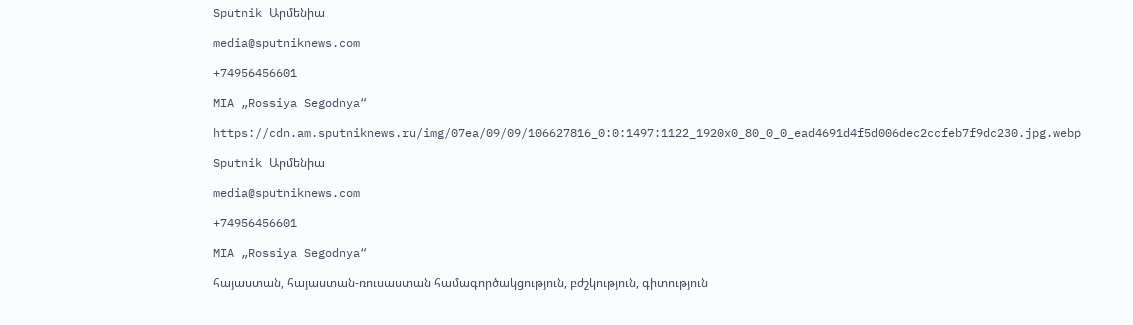Sputnik Արմենիա

media@sputniknews.com

+74956456601

MIA „Rossiya Segodnya“

https://cdn.am.sputniknews.ru/img/07ea/09/09/106627816_0:0:1497:1122_1920x0_80_0_0_ead4691d4f5d006dec2ccfeb7f9dc230.jpg.webp

Sputnik Արմենիա

media@sputniknews.com

+74956456601

MIA „Rossiya Segodnya“

հայաստան, հայաստան-ռուսաստան համագործակցություն, բժշկություն, գիտություն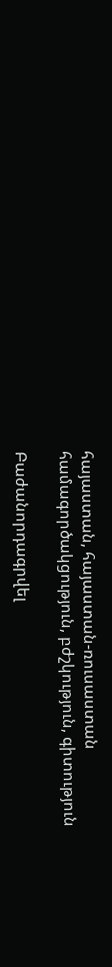հայաստան, հայաստան-ռուսաստան համագործակցություն, բժշկություն, գիտություն

Բաժանորդագրվել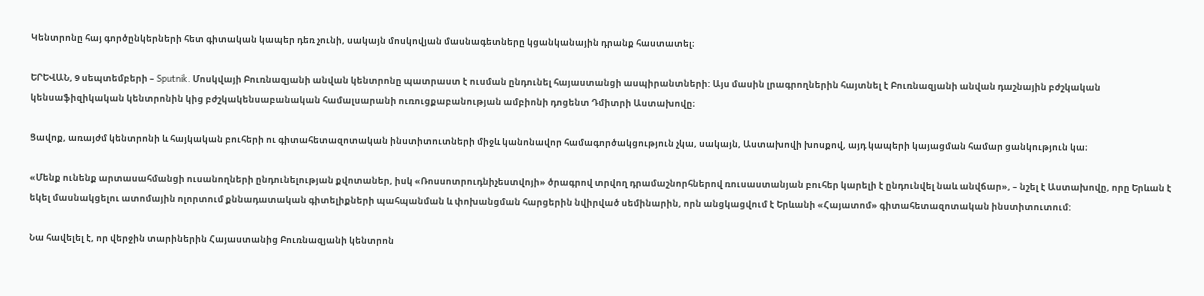Կենտրոնը հայ գործընկերների հետ գիտական կապեր դեռ չունի, սակայն մոսկովյան մասնագետները կցանկանային դրանք հաստատել։

ԵՐԵՎԱՆ, 9 սեպտեմբերի – Sputnik. Մոսկվայի Բուռնազյանի անվան կենտրոնը պատրաստ է ուսման ընդունել հայաստանցի ասպիրանտների: Այս մասին լրագրողներին հայտնել է Բուռնազյանի անվան դաշնային բժշկական կենսաֆիզիկական կենտրոնին կից բժշկակենսաբանական համալսարանի ուռուցքաբանության ամբիոնի դոցենտ Դմիտրի Աստախովը։

Ցավոք, առայժմ կենտրոնի և հայկական բուհերի ու գիտահետազոտական ինստիտուտների միջև կանոնավոր համագործակցություն չկա, սակայն, Աստախովի խոսքով, այդ կապերի կայացման համար ցանկություն կա։

«Մենք ունենք արտասահմանցի ուսանողների ընդունելության քվոտաներ, իսկ «Ռոսսոտրուդնիչեստվոյի» ծրագրով տրվող դրամաշնորհներով ռուսաստանյան բուհեր կարելի է ընդունվել նաև անվճար», – նշել է Աստախովը, որը Երևան է եկել մասնակցելու ատոմային ոլորտում քննադատական գիտելիքների պահպանման և փոխանցման հարցերին նվիրված սեմինարին, որն անցկացվում է Երևանի «Հայատոմ» գիտահետազոտական ինստիտուտում:

Նա հավելել է, որ վերջին տարիներին Հայաստանից Բուռնազյանի կենտրոն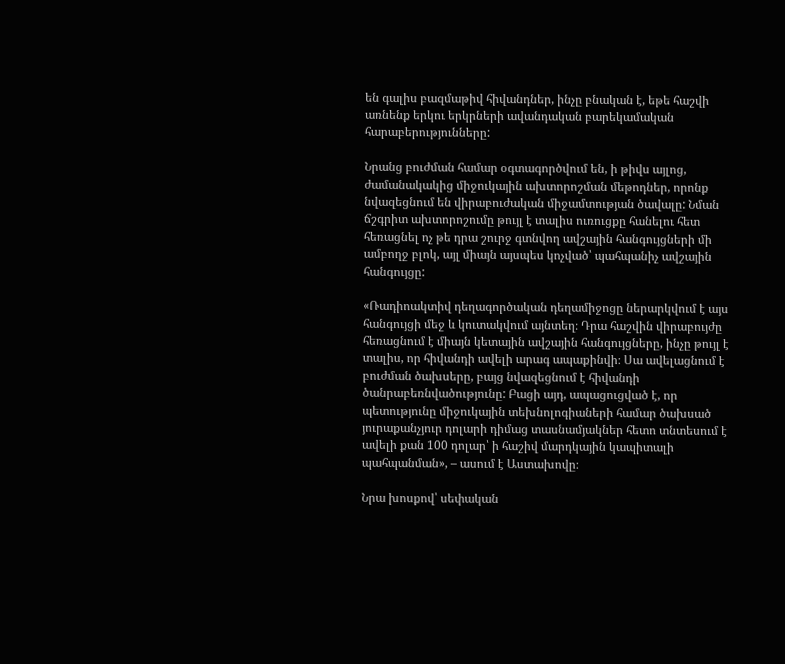են գալիս բազմաթիվ հիվանդներ, ինչը բնական է, եթե հաշվի առնենք երկու երկրների ավանդական բարեկամական հարաբերությունները:

Նրանց բուժման համար օգտագործվում են, ի թիվս այլոց, ժամանակակից միջուկային ախտորոշման մեթոդներ, որոնք նվազեցնում են վիրաբուժական միջամտության ծավալը: Նման ճշգրիտ ախտորոշումը թույլ է տալիս ուռուցքը հանելու հետ հեռացնել ոչ թե դրա շուրջ գտնվող ավշային հանգույցների մի ամբողջ բլոկ, այլ միայն այսպես կոչված՝ պահպանիչ ավշային հանգույցը:

«Ռադիոակտիվ դեղագործական դեղամիջոցը ներարկվում է այս հանգույցի մեջ և կուտակվում այնտեղ։ Դրա հաշվին վիրաբույժը հեռացնում է միայն կետային ավշային հանգույցները, ինչը թույլ է տալիս, որ հիվանդի ավելի արագ ապաքինվի։ Սա ավելացնում է բուժման ծախսերը, բայց նվազեցնում է հիվանդի ծանրաբեռնվածությունը: Բացի այդ, ապացուցված է, որ պետությունը միջուկային տեխնոլոգիաների համար ծախսած յուրաքանչյուր դոլարի դիմաց տասնամյակներ հետո տնտեսում է ավելի քան 100 դոլար՝ ի հաշիվ մարդկային կապիտալի պահպանման», – ասում է Աստախովը։

Նրա խոսքով՝ սեփական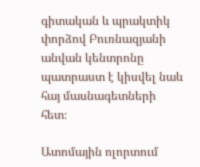գիտական և պրակտիկ փորձով Բուռնազյանի անվան կենտրոնը պատրաստ է կիսվել նաև հայ մասնագետների հետ։

Ատոմային ոլորտում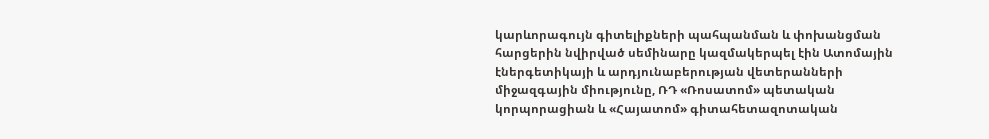կարևորագույն գիտելիքների պահպանման և փոխանցման հարցերին նվիրված սեմինարը կազմակերպել էին Ատոմային էներգետիկայի և արդյունաբերության վետերանների միջազգային միությունը, ՌԴ «Ռոսատոմ» պետական կորպորացիան և «Հայատոմ» գիտահետազոտական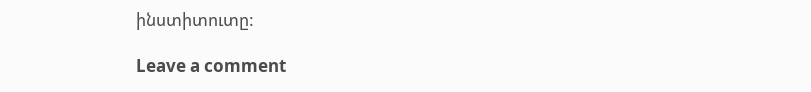ինստիտուտը:

Leave a comment